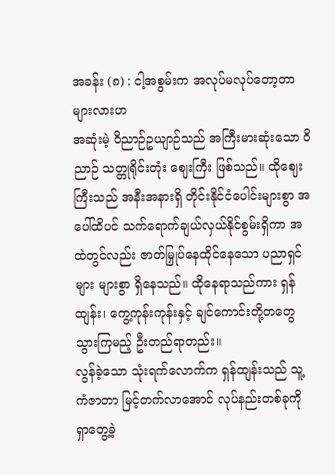အခန်း (၈) : ငါ့အစွမ်းက အလုပ်မလုပ်တော့တာများလားဟ
အဆုံးမဲ့ ဝိညာဉ်ဥယျာဉ်သည် အကြီးမားဆုံးသော ဝိညာဉ် သတ္တုရိုင်းတုံး ဈေးကြီး ဖြစ်သည်။ ထိုဈေးကြီးသည် အနီးအနားရှိ တိုင်းနိုင်ငံပေါင်းများစွာ အပေါ်ထိပင် သက်ရောက်ချယ်လှယ်နိုင်စွမ်းရှိကာ အထဲတွင်လည်း ဇာတ်မြှုပ်နေထိုင်နေသော ပညာရှင်များ များစွာ ရှိနေသည်။ ထိုနေရာသည်ကား ရှန်ထျန်း၊ ကွေ့ကုန်းကုန်းနှင့် ချင်ကောင်းတို့တတွေ သွားကြမည့် ဦးတည်ရာတည်း။
လွန်ခဲ့သော သုံးရက်လောက်က ရှန်ထျန်းသည် သူ့ကံဇာတာ မြင့်တက်လာအောင် လုပ်နည်းတစ်ခုကို ရှာတွေ့ခဲ့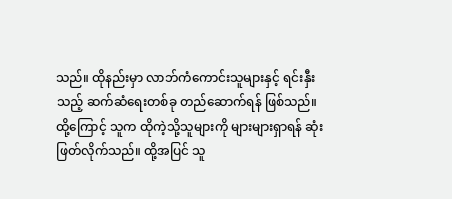သည်။ ထိုနည်းမှာ လာဘ်ကံကောင်းသူများနှင့် ရင်းနှီးသည့် ဆက်ဆံရေးတစ်ခု တည်ဆောက်ရန် ဖြစ်သည်။
ထို့ကြောင့် သူက ထိုကဲ့သို့သူများကို များများရှာရန် ဆုံးဖြတ်လိုက်သည်။ ထို့အပြင် သူ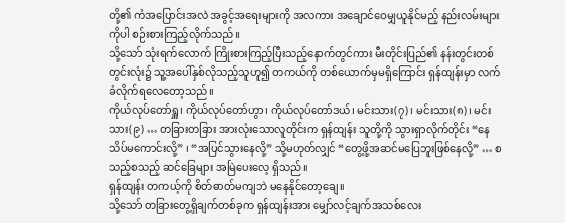တို့၏ ကံအပြောင်းအလဲ အခွင့်အရေးများကို အလကား အချောင်ဝေမျှယူနိုင်မည့် နည်းလမ်းများကိုပါ စဉ်းစားကြည့်လိုက်သည်။
သို့သော် သုံးရက်လောက် ကြိုးစားကြည့်ပြီးသည့်နောက်တွင်ကား မီးတိုင်းပြည်၏ နန်းတွင်းတစ်တွင်းလုံး၌ သူ့အပေါ်နှစ်လိုသည့်သူဟူ၍ တကယ်ကို တစ်ယောက်မှမရှိကြောင်း ရှန်ထျန်းမှာ လက်ခံလိုက်ရလေတော့သည်။
ကိုယ်လုပ်တော်ရှူ၊ ကိုယ်လုပ်တော်ဟွာ၊ ကိုယ်လုပ်တော်ဒယ်၊ မင်းသား(၇)၊ မင်းသား(၈)၊ မင်းသား(၉) … တခြားတခြား အားလုံးသောလူတိုင်းက ရှန်ထျန်း သူတို့ကို သွားရှာလိုက်တိုင်း “နေသိပ်မကောင်းလို့” ၊ “အပြင်သွားနေလို့” သို့မဟုတ်လျှင် “တွေ့ဖို့အဆင်မပြေဘူးဖြစ်နေလို့” … စသည့်စသည့် ဆင်ခြေများ အမြဲပေးလေ့ ရှိသည်။
ရှန်ထျန်း တကယ့်ကို စိတ်ဓာတ်မကျဘဲ မနေနိုင်တော့ချေ။
သို့သော် တခြားတွေ့ရှိချက်တစ်ခုက ရှန်ထျန်းအား မျှော်လင့်ချက်အသစ်လေး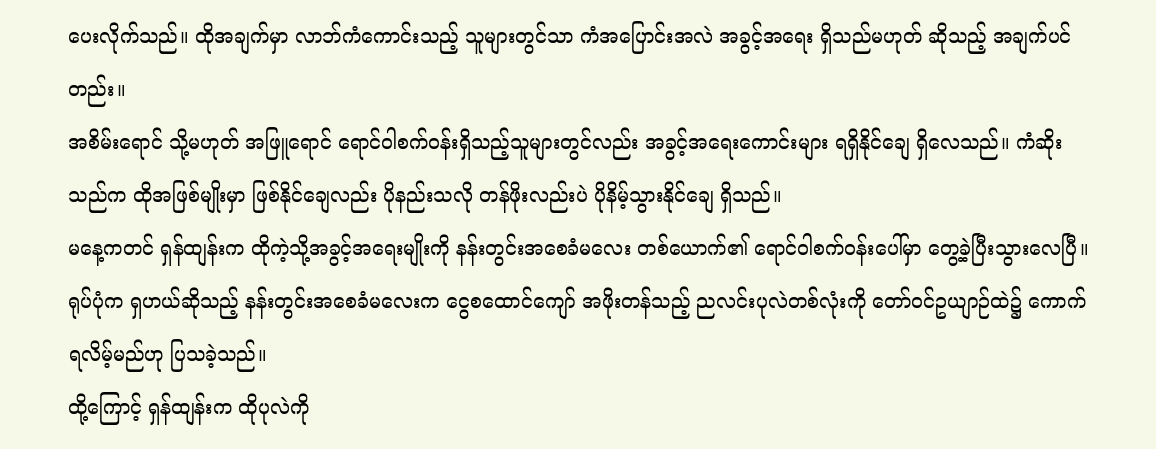ပေးလိုက်သည်။ ထိုအချက်မှာ လာဘ်ကံကောင်းသည့် သူများတွင်သာ ကံအပြောင်းအလဲ အခွင့်အရေး ရှိသည်မဟုတ် ဆိုသည့် အချက်ပင်တည်း။
အစိမ်းရောင် သို့မဟုတ် အဖြူရောင် ရောင်ဝါစက်ဝန်းရှိသည့်သူများတွင်လည်း အခွင့်အရေးကောင်းများ ရရှိနိုင်ချေ ရှိလေသည်။ ကံဆိုးသည်က ထိုအဖြစ်မျိုးမှာ ဖြစ်နိုင်ချေလည်း ပိုနည်းသလို တန်ဖိုးလည်းပဲ ပိုနိမ့်သွားနိုင်ချေ ရှိသည်။
မနေ့ကတင် ရှန်ထျန်းက ထိုကဲ့သို့အခွင့်အရေးမျိုးကို နန်းတွင်းအစေခံမလေး တစ်ယောက်၏ ရောင်ဝါစက်ဝန်းပေါ်မှာ တွေ့ခဲ့ပြီးသွားလေပြီ။
ရုပ်ပုံက ရှဟယ်ဆိုသည့် နန်းတွင်းအစေခံမလေးက ငွေစထောင်ကျော် အဖိုးတန်သည့် ညလင်းပုလဲတစ်လုံးကို တော်ဝင်ဥယျာဉ်ထဲ၌ ကောက်ရလိမ့်မည်ဟု ပြသခဲ့သည်။
ထို့ကြောင့် ရှန်ထျန်းက ထိုပုလဲကို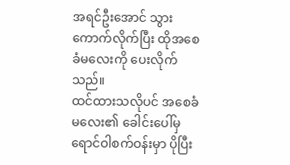အရင်ဦးအောင် သွားကောက်လိုက်ပြီး ထိုအစေခံမလေးကို ပေးလိုက်သည်။
ထင်ထားသလိုပင် အစေခံမလေး၏ ခေါင်းပေါ်မှ ရောင်ဝါစက်ဝန်းမှာ ပိုပြီး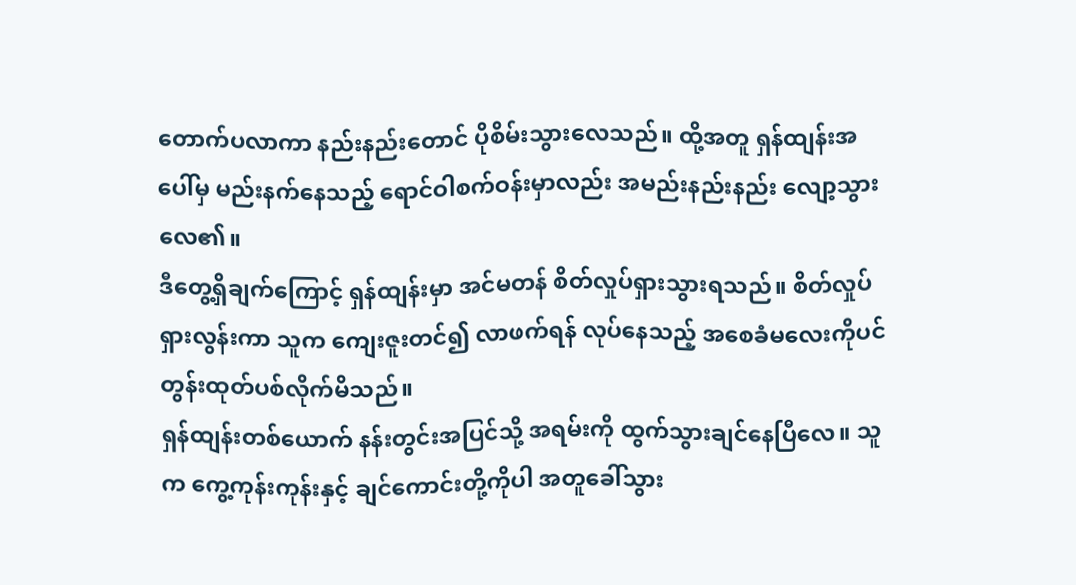တောက်ပလာကာ နည်းနည်းတောင် ပိုစိမ်းသွားလေသည်။ ထို့အတူ ရှန်ထျန်းအပေါ်မှ မည်းနက်နေသည့် ရောင်ဝါစက်ဝန်းမှာလည်း အမည်းနည်းနည်း လျော့သွားလေ၏။
ဒီတွေ့ရှိချက်ကြောင့် ရှန်ထျန်းမှာ အင်မတန် စိတ်လှုပ်ရှားသွားရသည်။ စိတ်လှုပ်ရှားလွန်းကာ သူက ကျေးဇူးတင်၍ လာဖက်ရန် လုပ်နေသည့် အစေခံမလေးကိုပင် တွန်းထုတ်ပစ်လိုက်မိသည်။
ရှန်ထျန်းတစ်ယောက် နန်းတွင်းအပြင်သို့ အရမ်းကို ထွက်သွားချင်နေပြီလေ။ သူက ကွေ့ကုန်းကုန်းနှင့် ချင်ကောင်းတို့ကိုပါ အတူခေါ်သွား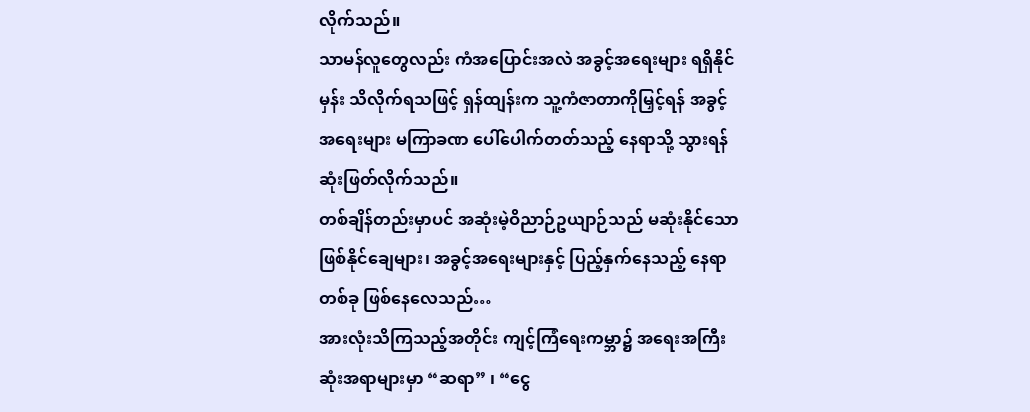လိုက်သည်။
သာမန်လူတွေလည်း ကံအပြောင်းအလဲ အခွင့်အရေးများ ရရှိနိုင်မှန်း သိလိုက်ရသဖြင့် ရှန်ထျန်းက သူ့ကံဇာတာကိုမြှင့်ရန် အခွင့်အရေးများ မကြာခဏ ပေါ်ပေါက်တတ်သည့် နေရာသို့ သွားရန် ဆုံးဖြတ်လိုက်သည်။
တစ်ချိန်တည်းမှာပင် အဆုံးမဲ့ဝိညာဉ်ဥယျာဉ်သည် မဆုံးနိုင်သောဖြစ်နိုင်ချေများ၊ အခွင့်အရေးများနှင့် ပြည့်နှက်နေသည့် နေရာတစ်ခု ဖြစ်နေလေသည်…
အားလုံးသိကြသည့်အတိုင်း ကျင့်ကြံရေးကမ္ဘာ၌ အရေးအကြီးဆုံးအရာများမှာ “ဆရာ” ၊ “ငွေ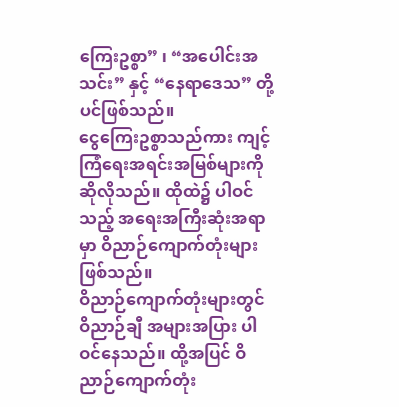ကြေးဥစ္စာ” ၊ “အပေါင်းအသင်း” နှင့် “နေရာဒေသ” တို့ပင်ဖြစ်သည်။
ငွေကြေးဥစ္စာသည်ကား ကျင့်ကြံရေးအရင်းအမြစ်များကို ဆိုလိုသည်။ ထိုထဲ၌ ပါဝင်သည့် အရေးအကြီးဆုံးအရာမှာ ဝိညာဉ်ကျောက်တုံးများ ဖြစ်သည်။
ဝိညာဉ်ကျောက်တုံးများတွင် ဝိညာဉ်ချီ အများအပြား ပါဝင်နေသည်။ ထို့အပြင် ဝိညာဉ်ကျောက်တုံး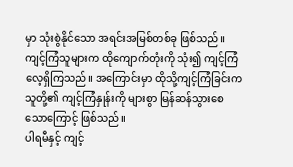မှာ သုံးစွဲနိုင်သော အရင်းအမြစ်တစ်ခု ဖြစ်သည်။ ကျင့်ကြံသူများက ထိုကျောက်တုံးကို သုံး၍ ကျင့်ကြံလေ့ရှိကြသည်။ အကြောင်းမှာ ထိုသို့ကျင့်ကြံခြင်းက သူတို့၏ ကျင့်ကြံနှုန်းကို များစွာ မြန်ဆန်သွားစေသောကြောင့် ဖြစ်သည်။
ပါရမီနှင့် ကျင့်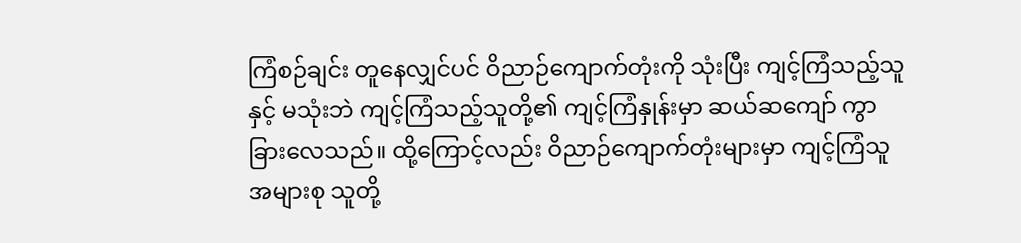ကြံစဉ်ချင်း တူနေလျှင်ပင် ဝိညာဉ်ကျောက်တုံးကို သုံးပြီး ကျင့်ကြံသည့်သူနှင့် မသုံးဘဲ ကျင့်ကြံသည့်သူတို့၏ ကျင့်ကြံနှုန်းမှာ ဆယ်ဆကျော် ကွာခြားလေသည်။ ထို့ကြောင့်လည်း ဝိညာဉ်ကျောက်တုံးများမှာ ကျင့်ကြံသူအများစု သူတို့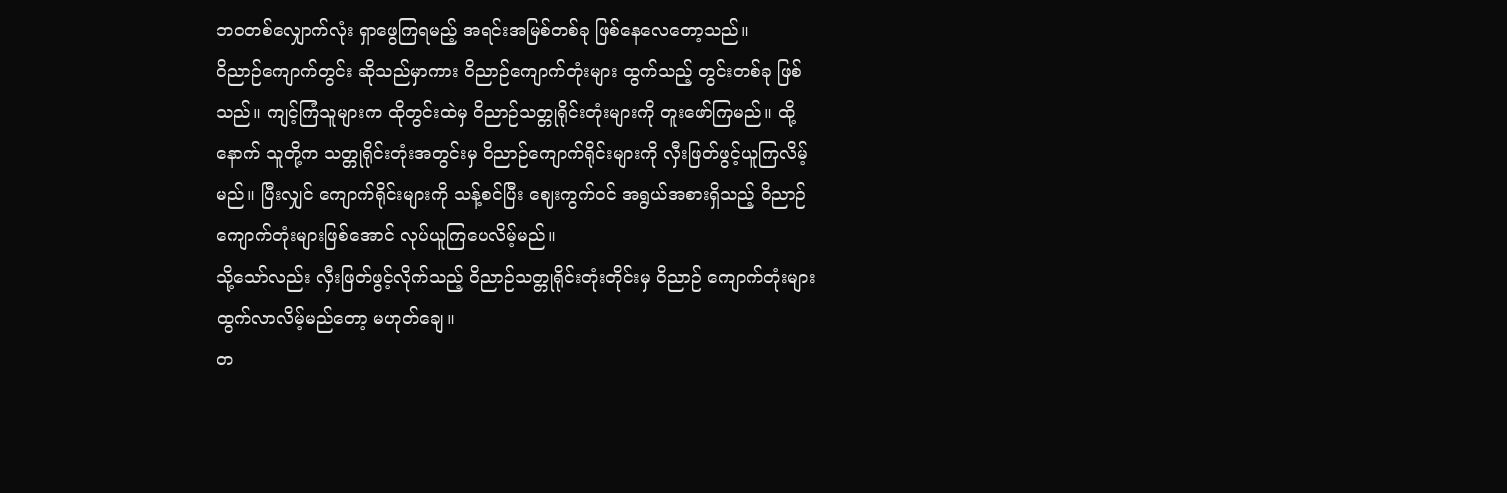ဘဝတစ်လျှောက်လုံး ရှာဖွေကြရမည့် အရင်းအမြစ်တစ်ခု ဖြစ်နေလေတော့သည်။
ဝိညာဉ်ကျောက်တွင်း ဆိုသည်မှာကား ဝိညာဉ်ကျောက်တုံးများ ထွက်သည့် တွင်းတစ်ခု ဖြစ်သည်။ ကျင့်ကြံသူများက ထိုတွင်းထဲမှ ဝိညာဉ်သတ္တုရိုင်းတုံးများကို တူးဖော်ကြမည်။ ထို့နောက် သူတို့က သတ္တုရိုင်းတုံးအတွင်းမှ ဝိညာဉ်ကျောက်ရိုင်းများကို လှီးဖြတ်ဖွင့်ယူကြလိမ့်မည်။ ပြီးလျှင် ကျောက်ရိုင်းများကို သန့်စင်ပြီး ဈေးကွက်ဝင် အရွယ်အစားရှိသည့် ဝိညာဉ်ကျောက်တုံးများဖြစ်အောင် လုပ်ယူကြပေလိမ့်မည်။
သို့သော်လည်း လှီးဖြတ်ဖွင့်လိုက်သည့် ဝိညာဉ်သတ္တုရိုင်းတုံးတိုင်းမှ ဝိညာဉ် ကျောက်တုံးများ ထွက်လာလိမ့်မည်တော့ မဟုတ်ချေ။
တ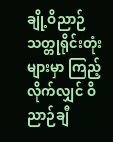ချို့ဝိညာဉ်သတ္တုရိုင်းတုံးများမှာ ကြည့်လိုက်လျှင် ဝိညာဉ်ချီ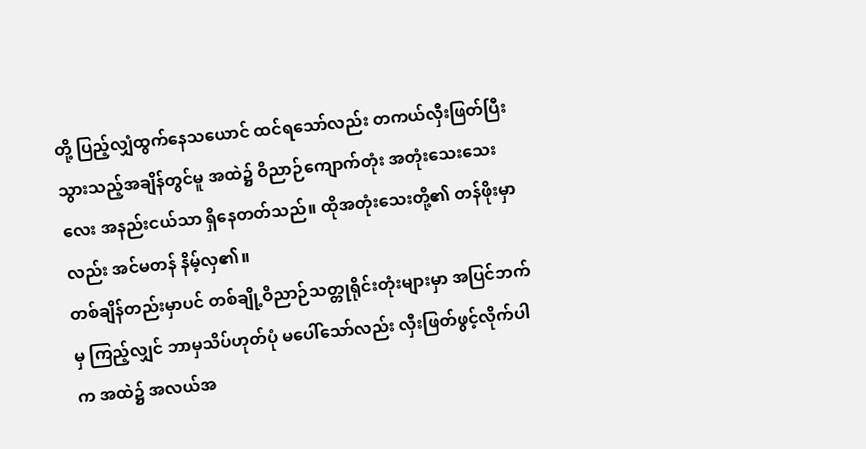တို့ ပြည့်လျှံထွက်နေသယောင် ထင်ရသော်လည်း တကယ်လှီးဖြတ်ပြီးသွားသည့်အချိန်တွင်မူ အထဲ၌ ဝိညာဉ်ကျောက်တုံး အတုံးသေးသေးလေး အနည်းငယ်သာ ရှိနေတတ်သည်။ ထိုအတုံးသေးတို့၏ တန်ဖိုးမှာလည်း အင်မတန် နိမ့်လှ၏။
တစ်ချိန်တည်းမှာပင် တစ်ချို့ဝိညာဉ်သတ္တုရိုင်းတုံးများမှာ အပြင်ဘက်မှ ကြည့်လျှင် ဘာမှသိပ်ဟုတ်ပုံ မပေါ်သော်လည်း လှီးဖြတ်ဖွင့်လိုက်ပါက အထဲ၌ အလယ်အ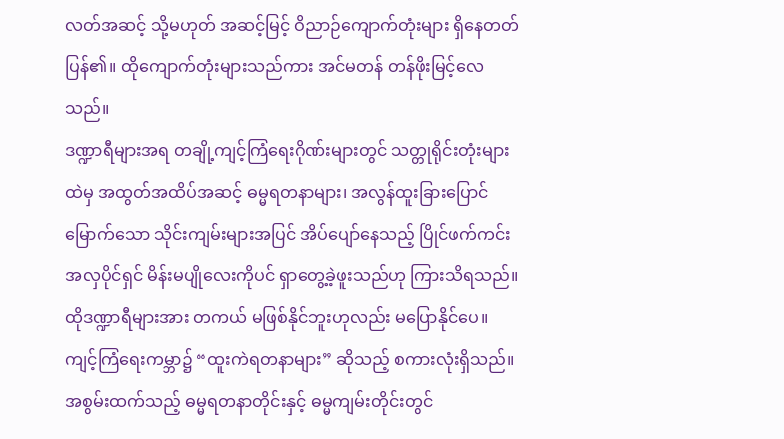လတ်အဆင့် သို့မဟုတ် အဆင့်မြင့် ဝိညာဉ်ကျောက်တုံးများ ရှိနေတတ်ပြန်၏။ ထိုကျောက်တုံးများသည်ကား အင်မတန် တန်ဖိုးမြင့်လေသည်။
ဒဏ္ဍာရီများအရ တချို့ကျင့်ကြံရေးဂိုဏ်းများတွင် သတ္တုရိုင်းတုံးများထဲမှ အထွတ်အထိပ်အဆင့် ဓမ္မရတနာများ၊ အလွန်ထူးခြားပြောင်မြောက်သော သိုင်းကျမ်းများအပြင် အိပ်ပျော်နေသည့် ပြိုင်ဖက်ကင်းအလှပိုင်ရှင် မိန်းမပျိုလေးကိုပင် ရှာတွေ့ခဲ့ဖူးသည်ဟု ကြားသိရသည်။
ထိုဒဏ္ဍာရီများအား တကယ် မဖြစ်နိုင်ဘူးဟုလည်း မပြောနိုင်ပေ။ ကျင့်ကြံရေးကမ္ဘာ၌ “ထူးကဲရတနာများ” ဆိုသည့် စကားလုံးရှိသည်။
အစွမ်းထက်သည့် ဓမ္မရတနာတိုင်းနှင့် ဓမ္မကျမ်းတိုင်းတွင်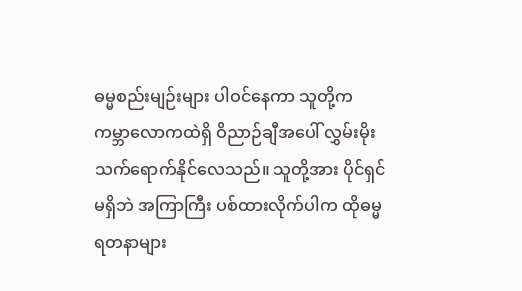ဓမ္မစည်းမျဉ်းများ ပါဝင်နေကာ သူတို့က ကမ္ဘာလောကထဲရှိ ဝိညာဉ်ချီအပေါ် လွှမ်းမိုးသက်ရောက်နိုင်လေသည်။ သူတို့အား ပိုင်ရှင်မရှိဘဲ အကြာကြီး ပစ်ထားလိုက်ပါက ထိုဓမ္မရတနာများ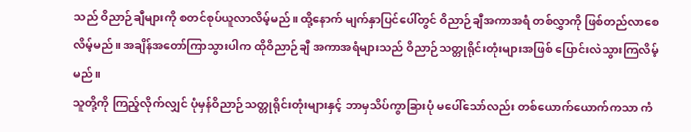သည် ဝိညာဉ်ချီများကို စတင်စုပ်ယူလာလိမ့်မည်။ ထို့နောက် မျက်နှာပြင်ပေါ်တွင် ဝိညာဉ်ချီအကာအရံ တစ်လွှာကို ဖြစ်တည်လာစေလိမ့်မည်။ အချိန်အတော်ကြာသွားပါက ထိုဝိညာဉ်ချီ အကာအရံများသည် ဝိညာဉ်သတ္တုရိုင်းတုံးများအဖြစ် ပြောင်းလဲသွားကြလိမ့်မည်။
သူတို့ကို ကြည့်လိုက်လျှင် ပုံမှန်ဝိညာဉ်သတ္တုရိုင်းတုံးများနှင့် ဘာမှသိပ်ကွာခြားပုံ မပေါ်သော်လည်း တစ်ယောက်ယောက်ကသာ ကံ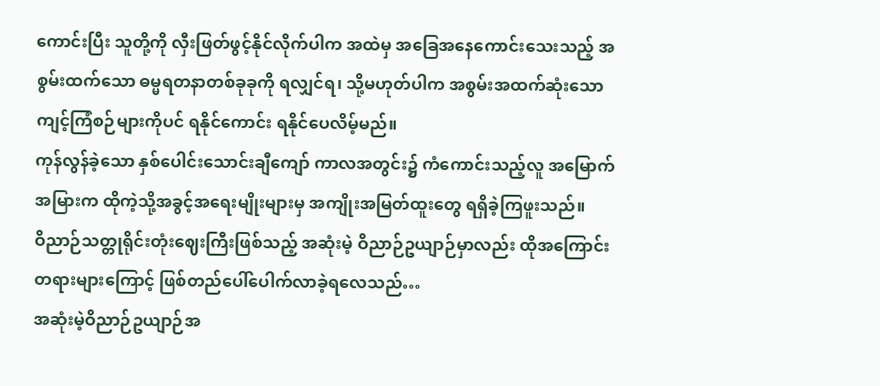ကောင်းပြီး သူတို့ကို လှီးဖြတ်ဖွင့်နိုင်လိုက်ပါက အထဲမှ အခြေအနေကောင်းသေးသည့် အစွမ်းထက်သော ဓမ္မရတနာတစ်ခုခုကို ရလျှင်ရ၊ သို့မဟုတ်ပါက အစွမ်းအထက်ဆုံးသော ကျင့်ကြံစဉ်များကိုပင် ရနိုင်ကောင်း ရနိုင်ပေလိမ့်မည်။
ကုန်လွန်ခဲ့သော နှစ်ပေါင်းသောင်းချီကျော် ကာလအတွင်း၌ ကံကောင်းသည့်လူ အမြောက်အမြားက ထိုကဲ့သို့အခွင့်အရေးမျိုးများမှ အကျိုးအမြတ်ထူးတွေ ရရှိခဲ့ကြဖူးသည်။
ဝိညာဉ်သတ္တုရိုင်းတုံးဈေးကြီးဖြစ်သည့် အဆုံးမဲ့ ဝိညာဉ်ဥယျာဉ်မှာလည်း ထိုအကြောင်းတရားများကြောင့် ဖြစ်တည်ပေါ်ပေါက်လာခဲ့ရလေသည်…
အဆုံးမဲ့ဝိညာဉ်ဥယျာဉ်အ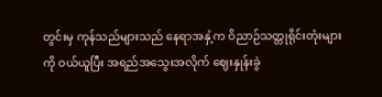တွင်းမှ ကုန်သည်များသည် နေရာအနှံ့က ဝိညာဉ်သတ္တုရိုင်းတုံးများကို ဝယ်ယူပြီး အရည်အသွေးအလိုက် ဈေးနှုန်းခွဲ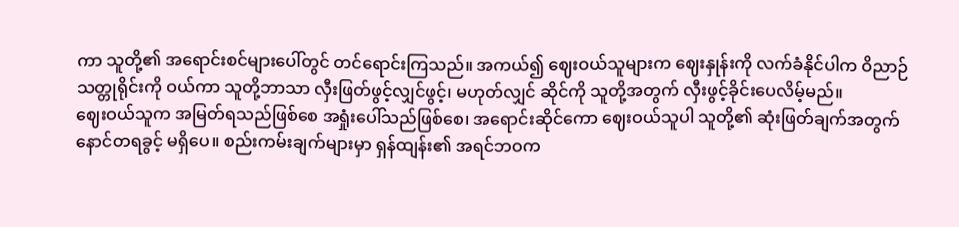ကာ သူတို့၏ အရောင်းစင်များပေါ်တွင် တင်ရောင်းကြသည်။ အကယ်၍ ဈေးဝယ်သူများက ဈေးနှုန်းကို လက်ခံနိုင်ပါက ဝိညာဉ်သတ္တုရိုင်းကို ဝယ်ကာ သူတို့ဘာသာ လှီးဖြတ်ဖွင့်လျှင်ဖွင့်၊ မဟုတ်လျှင် ဆိုင်ကို သူတို့အတွက် လှီးဖွင့်ခိုင်းပေလိမ့်မည်။
ဈေးဝယ်သူက အမြတ်ရသည်ဖြစ်စေ အရှုံးပေါ်သည်ဖြစ်စေ၊ အရောင်းဆိုင်ကော ဈေးဝယ်သူပါ သူတို့၏ ဆုံးဖြတ်ချက်အတွက် နောင်တရခွင့် မရှိပေ။ စည်းကမ်းချက်များမှာ ရှန်ထျန်း၏ အရင်ဘဝက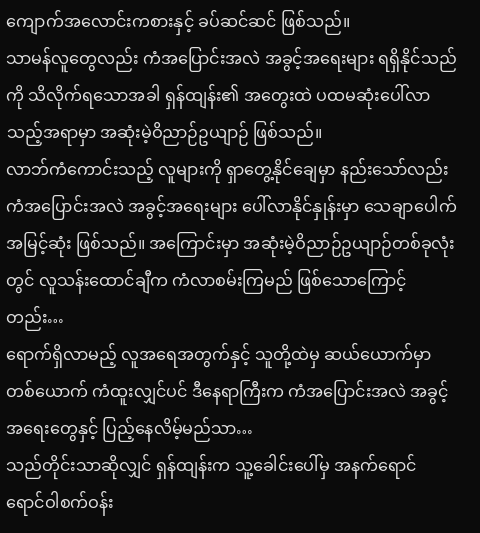ကျောက်အလောင်းကစားနှင့် ခပ်ဆင်ဆင် ဖြစ်သည်။
သာမန်လူတွေလည်း ကံအပြောင်းအလဲ အခွင့်အရေးများ ရရှိနိုင်သည်ကို သိလိုက်ရသောအခါ ရှန်ထျန်း၏ အတွေးထဲ ပထမဆုံးပေါ်လာသည့်အရာမှာ အဆုံးမဲ့ဝိညာဉ်ဥယျာဉ် ဖြစ်သည်။
လာဘ်ကံကောင်းသည့် လူများကို ရှာတွေ့နိုင်ချေမှာ နည်းသော်လည်း ကံအပြောင်းအလဲ အခွင့်အရေးများ ပေါ်လာနိုင်နှုန်းမှာ သေချာပေါက် အမြင့်ဆုံး ဖြစ်သည်။ အကြောင်းမှာ အဆုံးမဲ့ဝိညာဉ်ဥယျာဉ်တစ်ခုလုံးတွင် လူသန်းထောင်ချီက ကံလာစမ်းကြမည် ဖြစ်သောကြောင့်တည်း…
ရောက်ရှိလာမည့် လူအရေအတွက်နှင့် သူတို့ထဲမှ ဆယ်ယောက်မှာ တစ်ယောက် ကံထူးလျှင်ပင် ဒီနေရာကြီးက ကံအပြောင်းအလဲ အခွင့်အရေးတွေနှင့် ပြည့်နေလိမ့်မည်သာ…
သည်တိုင်းသာဆိုလျှင် ရှန်ထျန်းက သူ့ခေါင်းပေါ်မှ အနက်ရောင် ရောင်ဝါစက်ဝန်း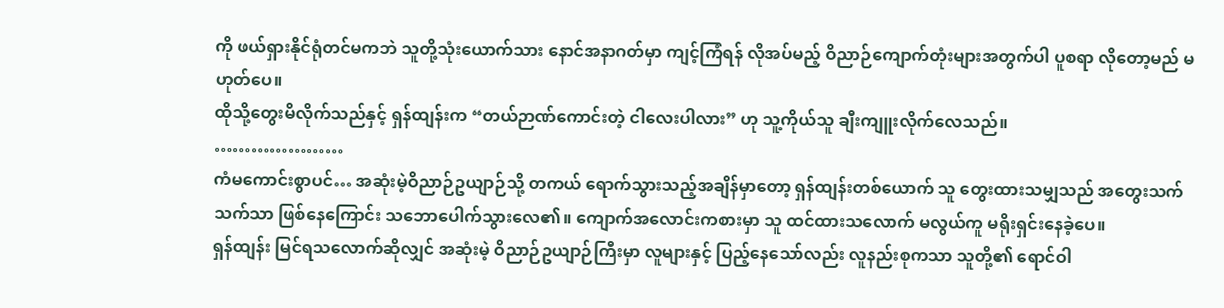ကို ဖယ်ရှားနိုင်ရုံတင်မကဘဲ သူတို့သုံးယောက်သား နောင်အနာဂတ်မှာ ကျင့်ကြံရန် လိုအပ်မည့် ဝိညာဉ်ကျောက်တုံးများအတွက်ပါ ပူစရာ လိုတော့မည် မဟုတ်ပေ။
ထိုသို့တွေးမိလိုက်သည်နှင့် ရှန်ထျန်းက “တယ်ဉာဏ်ကောင်းတဲ့ ငါလေးပါလား” ဟု သူ့ကိုယ်သူ ချီးကျူးလိုက်လေသည်။
…………………
ကံမကောင်းစွာပင်… အဆုံးမဲ့ဝိညာဉ်ဥယျာဉ်သို့ တကယ် ရောက်သွားသည့်အချိန်မှာတော့ ရှန်ထျန်းတစ်ယောက် သူ တွေးထားသမျှသည် အတွေးသက်သက်သာ ဖြစ်နေကြောင်း သဘောပေါက်သွားလေ၏။ ကျောက်အလောင်းကစားမှာ သူ ထင်ထားသလောက် မလွယ်ကူ မရိုးရှင်းနေခဲ့ပေ။
ရှန်ထျန်း မြင်ရသလောက်ဆိုလျှင် အဆုံးမဲ့ ဝိညာဉ်ဥယျာဉ်ကြီးမှာ လူများနှင့် ပြည့်နေသော်လည်း လူနည်းစုကသာ သူတို့၏ ရောင်ဝါ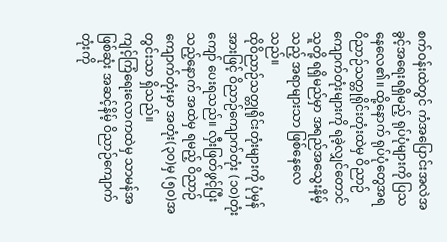စက်ဝန်းထဲတွင် ကံအပြောင်းအလဲအခွင့်အရေးရရှိမည့် ရုပ်ပုံများကို ပြသနေလေ၏။ ထို့နောက် ရုပ်ပုံတွေအရ ဝိညာဉ်သတ္တုရိုင်းတုံးထဲမှ ဝိညာဉ်ကျောက်တုံးများကို ရခဲ့လျှင်တောင် သူတို့ ရရှိမည်မှာ အရည်အသွေးနိမ့်သည့် အရာများသာ ဖြစ်နေလေသည်။
ထိုဝိညာဉ်သတ္တုရိုင်းတုံးများကို ပုံမှန်အားဖြင့် ဝိညာဉ်ကျောက်တုံး (၁၀)တုံးကျော် ပေးရသည်။ လှီးဖြတ်ဖွင့်ပြီးသည့်နောက် အထဲမှ ရမည့် ဝိညာဉ်ကျောက်တုံးမှာ အတုံး(၃၀)မှ (၅၀)အတွင်းသာ ရှိသည်။
ကျင့်ကြံရေးလောကထဲမှ သာမန်အဖြစ်ဆုံး အဆင့်နိမ့် ဝိညာဉ်ကျောက်တုံးကို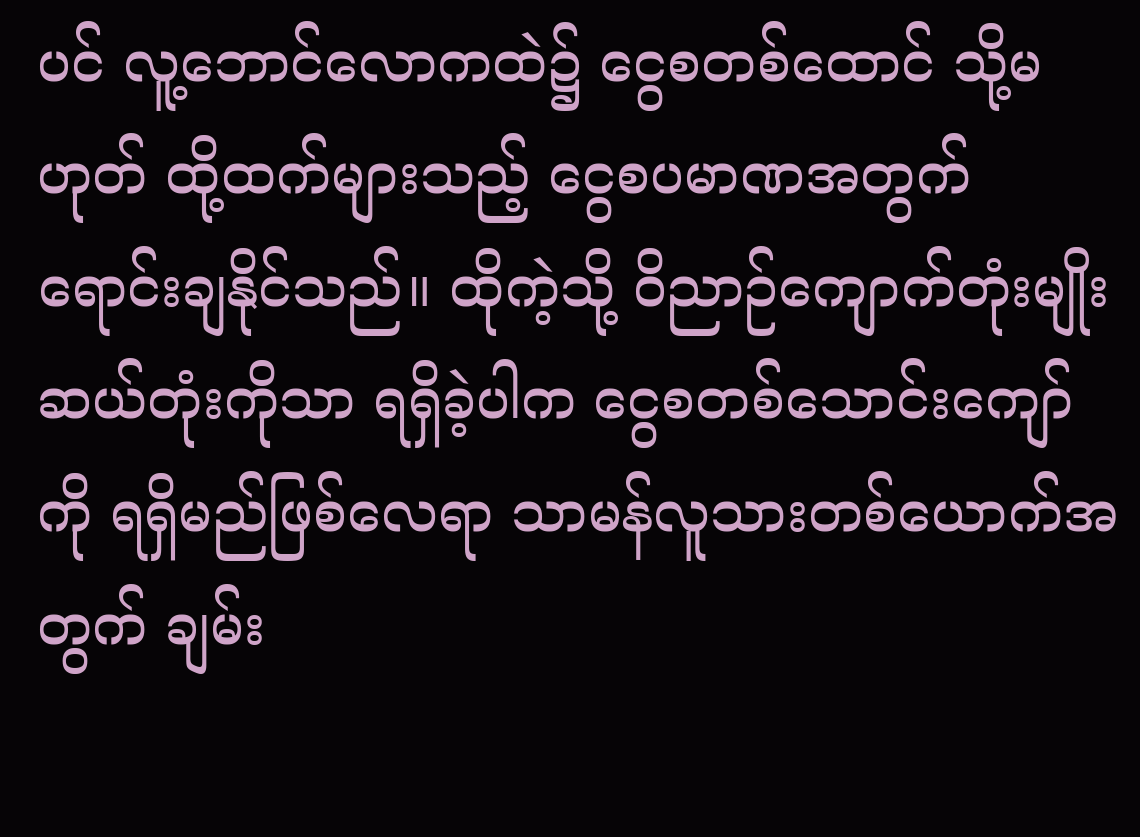ပင် လူ့ဘောင်လောကထဲ၌ ငွေစတစ်ထောင် သို့မဟုတ် ထို့ထက်များသည့် ငွေစပမာဏအတွက် ရောင်းချနိုင်သည်။ ထိုကဲ့သို့ ဝိညာဉ်ကျောက်တုံးမျိုး ဆယ်တုံးကိုသာ ရရှိခဲ့ပါက ငွေစတစ်သောင်းကျော်ကို ရရှိမည်ဖြစ်လေရာ သာမန်လူသားတစ်ယောက်အတွက် ချမ်း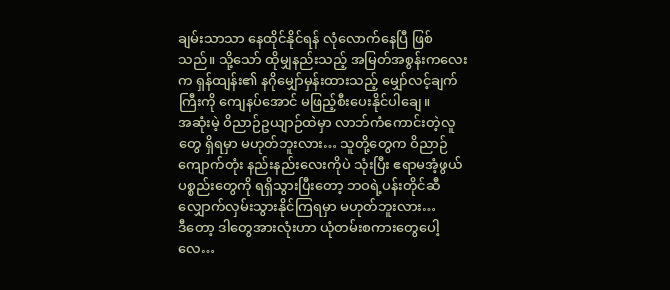ချမ်းသာသာ နေထိုင်နိုင်ရန် လုံလောက်နေပြီ ဖြစ်သည်။ သို့သော် ထိုမျှနည်းသည့် အမြတ်အစွန်းကလေးက ရှန်ထျန်း၏ နဂိုမျှော်မှန်းထားသည့် မျှော်လင့်ချက်ကြီးကို ကျေနပ်အောင် မဖြည့်စီးပေးနိုင်ပါချေ။
အဆုံးမဲ့ ဝိညာဉ်ဥယျာဉ်ထဲမှာ လာဘ်ကံကောင်းတဲ့လူတွေ ရှိရမှာ မဟုတ်ဘူးလား… သူတို့တွေက ဝိညာဉ်ကျောက်တုံး နည်းနည်းလေးကိုပဲ သုံးပြီး ဧရာမအံ့ဖွယ်ပစ္စည်းတွေကို ရရှိသွားပြီးတော့ ဘဝရဲ့ပန်းတိုင်ဆီ လျှောက်လှမ်းသွားနိုင်ကြရမှာ မဟုတ်ဘူးလား…
ဒီတော့ ဒါတွေအားလုံးဟာ ယုံတမ်းစကားတွေပေါ့လေ…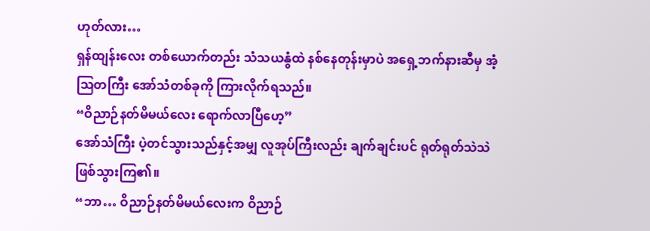ဟုတ်လား…
ရှန်ထျန်းလေး တစ်ယောက်တည်း သံသယနွံထဲ နစ်နေတုန်းမှာပဲ အရှေ့ဘက်နားဆီမှ အံ့သြတကြီး အော်သံတစ်ခုကို ကြားလိုက်ရသည်။
“ဝိညာဉ်နတ်မိမယ်လေး ရောက်လာပြီဟေ့”
အော်သံကြီး ပဲ့တင်သွားသည်နှင့်အမျှ လူအုပ်ကြီးလည်း ချက်ချင်းပင် ရုတ်ရုတ်သဲသဲ ဖြစ်သွားကြ၏။
“ဘာ… ဝိညာဉ်နတ်မိမယ်လေးက ဝိညာဉ်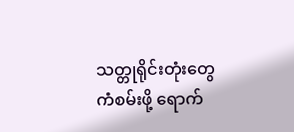သတ္တုရိုင်းတုံးတွေ ကံစမ်းဖို့ ရောက်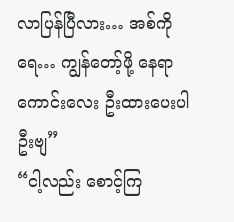လာပြန်ပြီလား… အစ်ကိုရေ… ကျွန်တော့်ဖို့ နေရာကောင်းလေး ဦးထားပေးပါဦးဗျ”
“ငါ့လည်း စောင့်ကြ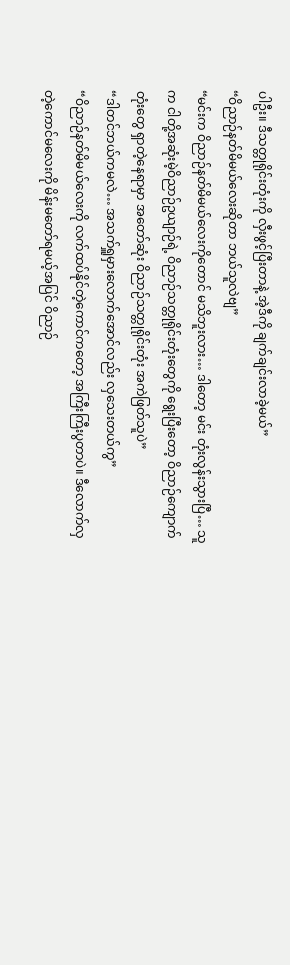ပါဦး။ ဒီသတ္တုရိုင်းတုံးကို လှီးဖွင့်ပြီးတာနဲ့ အဲ့ဒီကို ချက်ချင်းလာခဲ့မယ်”
“ဝိညာဉ်နတ်မိမယ်လေးဆိုတာ ဘယ်သူလဲဗျ”
“မင်းက ဝိညာဉ်နတ်မိမယ်လေးကိုတောင် မသိဘူးလား… ဒါတော့ မင်း တုံးလွန်းသွားပြီ… သူက ငါတို့အဆုံးမဲ့ဝိညာဉ်ဥယျာဉ်ရဲ့ ဝိညာဉ်သတ္တုရိုင်းတုံးတွေကို ရွေးပြီးတော့ ဝိညာဉ်ကျောက်တုံးတွေ ရှာတဲ့နေရာမှာ အတော်ဆုံး ဝိညာဉ်သတ္တုရိုင်းတုံး အကဲဖြတ်သူပဲ”
“ဒါတင်ဘယ်ကမလဲ… အသက်ရှူမှားလောက်အောင်လည်း လှသေးတယ်ကွ”
“ဝိညာဉ်နတ်မိမယ်လေးကို လက်ထပ်နိုင်တဲ့ကောင်ကတော့ အကြီးကြီးပွတာပဲ။ ဒီလောက်လှတဲ့ကောင်မလေးကို မိန်းမတော်ရမယ့်အပြင် ဝိညာဉ်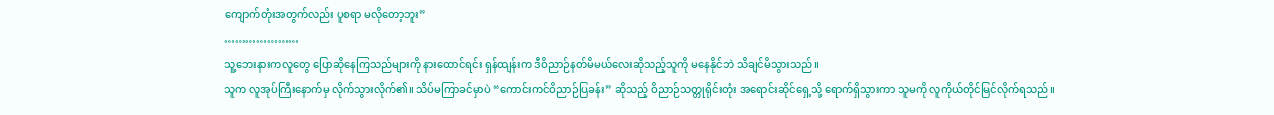ကျောက်တုံးအတွက်လည်း ပူစရာ မလိုတော့ဘူး”
…………………
သူ့ဘေးနားကလူတွေ ပြောဆိုနေကြသည်များကို နားထောင်ရင်း ရှန်ထျန်းက ဒီဝိညာဉ်နတ်မိမယ်လေးဆိုသည့်သူကို မနေနိုင်ဘဲ သိချင်မိသွားသည်။
သူက လူအုပ်ကြီးနောက်မှ လိုက်သွားလိုက်၏။ သိပ်မကြာခင်မှာပဲ “ကောင်းကင်ဝိညာဉ်ပြခန်း” ဆိုသည့် ဝိညာဉ်သတ္တုရိုင်းတုံး အရောင်းဆိုင်ရှေ့သို့ ရောက်ရှိသွားကာ သူမကို လူကိုယ်တိုင်မြင်လိုက်ရသည်။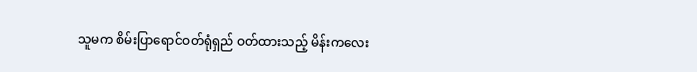သူမက စိမ်းပြာရောင်ဝတ်ရုံရှည် ဝတ်ထားသည့် မိန်းကလေး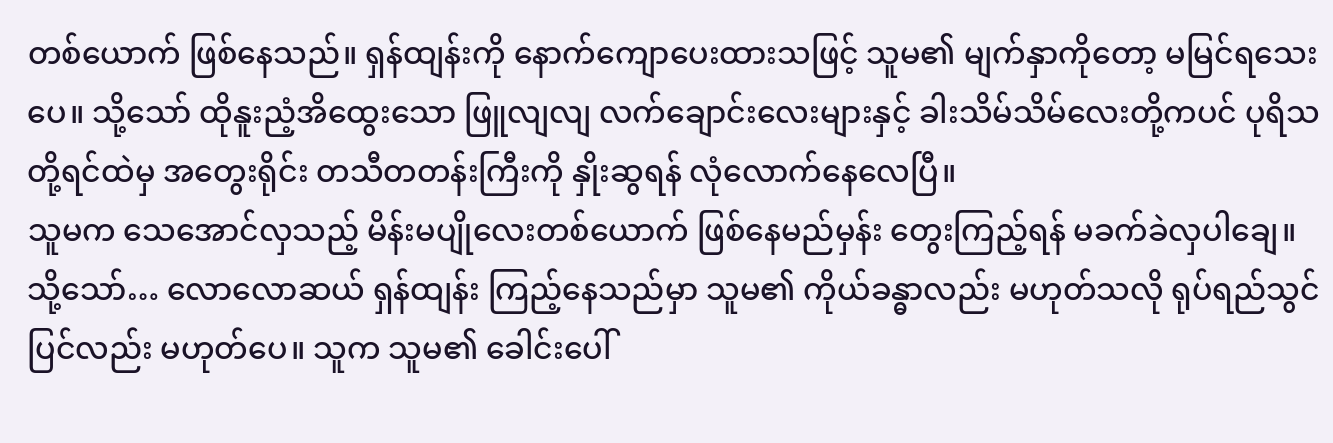တစ်ယောက် ဖြစ်နေသည်။ ရှန်ထျန်းကို နောက်ကျောပေးထားသဖြင့် သူမ၏ မျက်နှာကိုတော့ မမြင်ရသေးပေ။ သို့သော် ထိုနူးညံ့အိထွေးသော ဖြူလျလျ လက်ချောင်းလေးများနှင့် ခါးသိမ်သိမ်လေးတို့ကပင် ပုရိသတို့ရင်ထဲမှ အတွေးရိုင်း တသီတတန်းကြီးကို နှိုးဆွရန် လုံလောက်နေလေပြီ။
သူမက သေအောင်လှသည့် မိန်းမပျိုလေးတစ်ယောက် ဖြစ်နေမည်မှန်း တွေးကြည့်ရန် မခက်ခဲလှပါချေ။
သို့သော်… လောလောဆယ် ရှန်ထျန်း ကြည့်နေသည်မှာ သူမ၏ ကိုယ်ခန္ဓာလည်း မဟုတ်သလို ရုပ်ရည်သွင်ပြင်လည်း မဟုတ်ပေ။ သူက သူမ၏ ခေါင်းပေါ်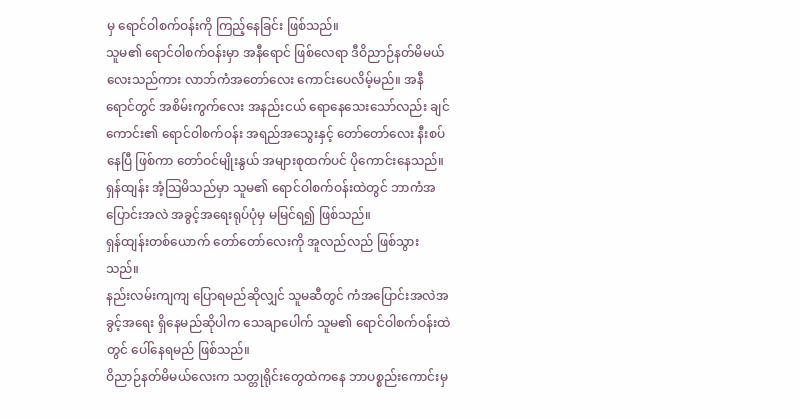မှ ရောင်ဝါစက်ဝန်းကို ကြည့်နေခြင်း ဖြစ်သည်။
သူမ၏ ရောင်ဝါစက်ဝန်းမှာ အနီရောင် ဖြစ်လေရာ ဒီဝိညာဉ်နတ်မိမယ်လေးသည်ကား လာဘ်ကံအတော်လေး ကောင်းပေလိမ့်မည်။ အနီရောင်တွင် အစိမ်းကွက်လေး အနည်းငယ် ရောနေသေးသော်လည်း ချင်ကောင်း၏ ရောင်ဝါစက်ဝန်း အရည်အသွေးနှင့် တော်တော်လေး နီးစပ်နေပြီ ဖြစ်ကာ တော်ဝင်မျိုးနွယ် အများစုထက်ပင် ပိုကောင်းနေသည်။
ရှန်ထျန်း အံ့သြမိသည်မှာ သူမ၏ ရောင်ဝါစက်ဝန်းထဲတွင် ဘာကံအပြောင်းအလဲ အခွင့်အရေးရုပ်ပုံမှ မမြင်ရ၍ ဖြစ်သည်။
ရှန်ထျန်းတစ်ယောက် တော်တော်လေးကို အူလည်လည် ဖြစ်သွားသည်။
နည်းလမ်းကျကျ ပြောရမည်ဆိုလျှင် သူမဆီတွင် ကံအပြောင်းအလဲအခွင့်အရေး ရှိနေမည်ဆိုပါက သေချာပေါက် သူမ၏ ရောင်ဝါစက်ဝန်းထဲတွင် ပေါ်နေရမည် ဖြစ်သည်။
ဝိညာဉ်နတ်မိမယ်လေးက သတ္တုရိုင်းတွေထဲကနေ ဘာပစ္စည်းကောင်းမှ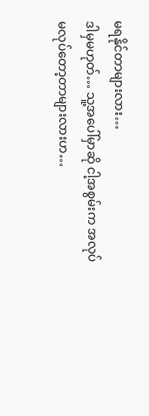မရနိုင်တာများလား…
ဒါမှမဟုတ်… သူ့အပေါ်မှာဆို ငါ့အစွမ်းက အလုပ်မလုပ်တော့တာများလားဟ…